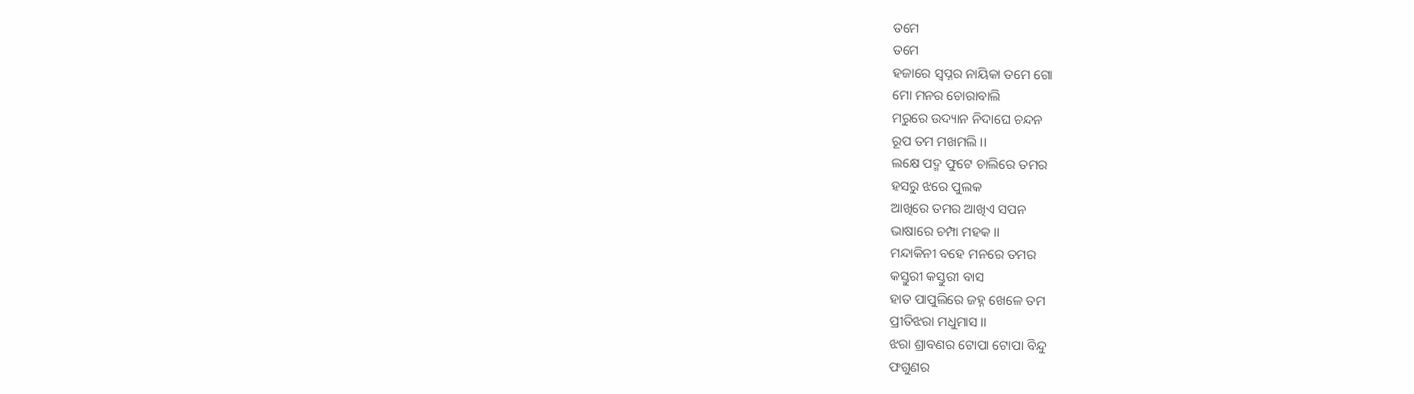ତମେ
ତମେ
ହଜାରେ ସ୍ବପ୍ନର ନାୟିକା ତମେ ଗୋ
ମୋ ମନର ଚୋରାବାଲି
ମରୁରେ ଉଦ୍ୟାନ ନିଦାଘେ ଚନ୍ଦନ
ରୂପ ତମ ମଖମଲି ।।
ଲକ୍ଷେ ପଦ୍ମ ଫୁଟେ ଚାଲିରେ ତମର
ହସରୁ ଝରେ ପୁଲକ
ଆଖିରେ ତମର ଆଖିଏ ସପନ
ଭାଷାରେ ଚମ୍ପା ମହକ ।।
ମନ୍ଦାକିନୀ ବହେ ମନରେ ତମର
କସ୍ତୁରୀ କସ୍ତୁରୀ ବାସ
ହାତ ପାପୁଲିରେ ଜହ୍ନ ଖେଳେ ତମ
ପ୍ରୀତିଝରା ମଧୁମାସ ।।
ଝରା ଶ୍ରାବଣର ଟୋପା ଟୋପା ବିନ୍ଦୁ
ଫଗୁଣର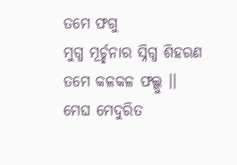ତମେ ଫଗୁ
ମୁଗ୍ଧ ମୂର୍ଚ୍ଛନାର ସ୍ନିଗ୍ଧ ଶିହରଣ
ତମେ କଳକଳ ଫଲ୍ଗୁ ।।
ମେଘ ମେଦୁରିତ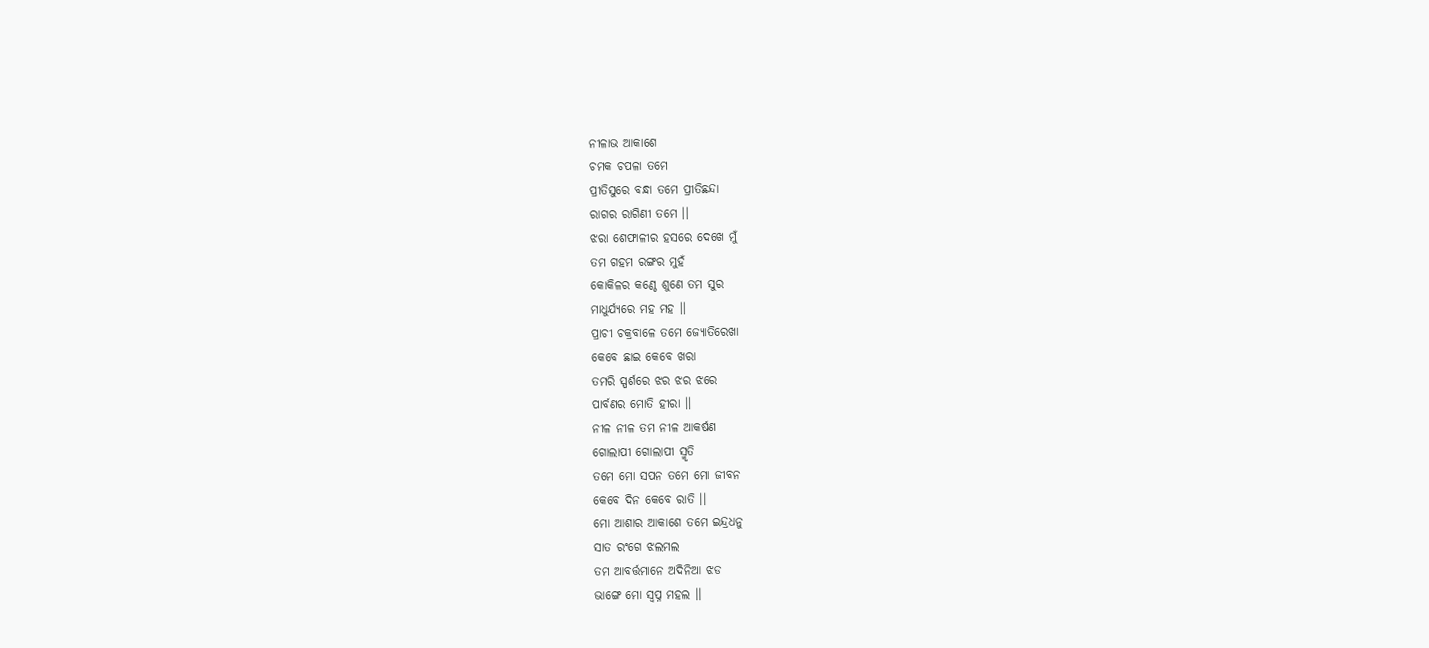ନୀଳାଭ ଆକାଶେ
ଚମକ ଚପଳା ତମେ
ପ୍ରୀତିସୁରେ ବନ୍ଧା ତମେ ପ୍ରୀତିଛନ୍ଦା
ରାଗର ରାଗିଣୀ ତମେ ।।
ଝରା ଶେଫାଳୀର ହସରେ ଦେଖେ ମୁଁ
ତମ ଗହମ ରଙ୍ଗର ମୁହଁ
କୋକିଳର କଣ୍ଠେ ଶୁଣେ ତମ ସୁର
ମାଧୁର୍ଯ୍ୟରେ ମହ ମହ ।।
ପ୍ରାଚୀ ଚକ୍ରବାଳେ ତମେ ଜ୍ୟୋତିରେଖା
କେବେ ଛାଇ କେବେ ଖରା
ତମରି ସ୍ପର୍ଶରେ ଝର ଝର ଝରେ
ପାର୍ବଣର ମୋତି ହୀରା ।।
ନୀଳ ନୀଳ ତମ ନୀଳ ଆକର୍ଷଣ
ଗୋଲାପୀ ଗୋଲାପୀ ସ୍ମୃତି
ତମେ ମୋ ସପନ ତମେ ମୋ ଜୀବନ
କେବେ ଦିନ କେବେ ରାତି ।।
ମୋ ଆଶାର ଆକାଶେ ତମେ ଇନ୍ଦ୍ରଧନୁ
ସାତ ରଂଗେ ଝଲମଲ
ତମ ଆବର୍ତ୍ତମାନେ ଅଦିନିଆ ଝଡ
ଭାଙ୍ଗେ ମୋ ସ୍ବପ୍ନ ମହଲ ।।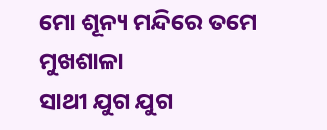ମୋ ଶୂନ୍ୟ ମନ୍ଦିରେ ତମେ ମୁଖଶାଳା
ସାଥୀ ଯୁଗ ଯୁଗ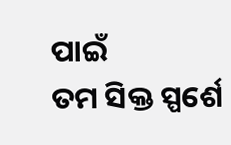ପାଇଁ
ତମ ସିକ୍ତ ସ୍ପର୍ଶେ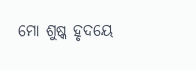ମୋ ଶୁଷ୍କ ହୃଦୟେ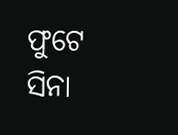ଫୁଟେ ସିନା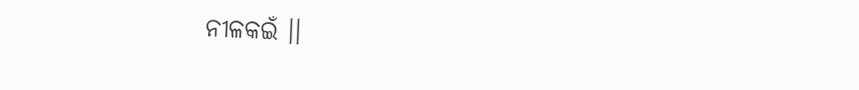ନୀଳକଇଁ ।।